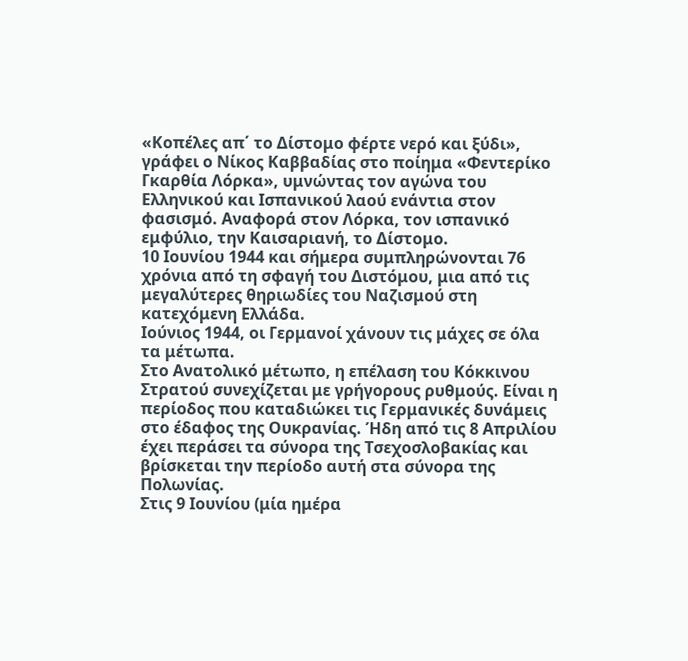«Κοπέλες απ΄ το Δίστομο φέρτε νερό και ξύδι»,
γράφει ο Νίκος Καββαδίας στο ποίημα «Φεντερίκο Γκαρθία Λόρκα», υμνώντας τον αγώνα του Ελληνικού και Ισπανικού λαού ενάντια στον φασισμό. Αναφορά στον Λόρκα, τον ισπανικό εμφύλιο, την Καισαριανή, το Δίστομο.
10 Ιουνίου 1944 και σήμερα συμπληρώνονται 76 χρόνια από τη σφαγή του Διστόμου, μια από τις μεγαλύτερες θηριωδίες του Ναζισμού στη κατεχόμενη Ελλάδα.
Ιούνιος 1944, οι Γερμανοί χάνουν τις μάχες σε όλα τα μέτωπα.
Στο Ανατολικό μέτωπο, η επέλαση του Κόκκινου Στρατού συνεχίζεται με γρήγορους ρυθμούς. Είναι η περίοδος που καταδιώκει τις Γερμανικές δυνάμεις στο έδαφος της Ουκρανίας. Ήδη από τις 8 Απριλίου έχει περάσει τα σύνορα της Τσεχοσλοβακίας και βρίσκεται την περίοδο αυτή στα σύνορα της Πολωνίας.
Στις 9 Ιουνίου (μία ημέρα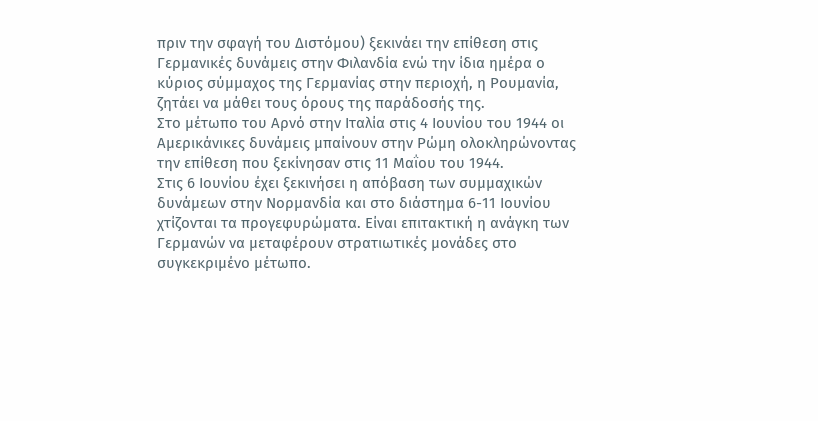πριν την σφαγή του Διστόμου) ξεκινάει την επίθεση στις Γερμανικές δυνάμεις στην Φιλανδία ενώ την ίδια ημέρα ο κύριος σύμμαχος της Γερμανίας στην περιοχή, η Ρουμανία, ζητάει να μάθει τους όρους της παράδοσής της.
Στο μέτωπο του Αρνό στην Ιταλία στις 4 Ιουνίου του 1944 οι Αμερικάνικες δυνάμεις μπαίνουν στην Ρώμη ολοκληρώνοντας την επίθεση που ξεκίνησαν στις 11 Μαΐου του 1944.
Στις 6 Ιουνίου έχει ξεκινήσει η απόβαση των συμμαχικών δυνάμεων στην Νορμανδία και στο διάστημα 6-11 Ιουνίου χτίζονται τα προγεφυρώματα. Είναι επιτακτική η ανάγκη των Γερμανών να μεταφέρουν στρατιωτικές μονάδες στο συγκεκριμένο μέτωπο.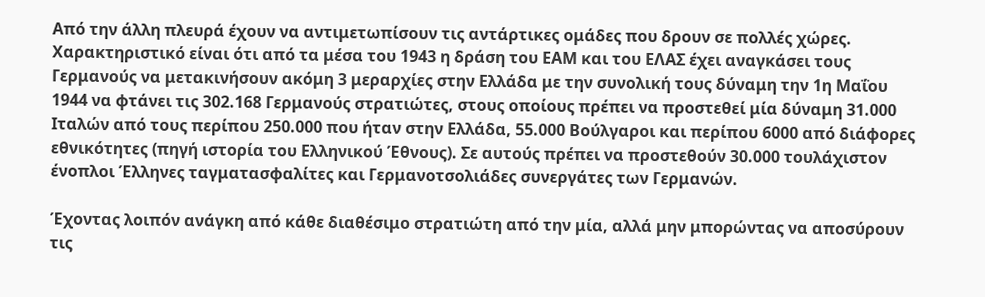Από την άλλη πλευρά έχουν να αντιμετωπίσουν τις αντάρτικες ομάδες που δρουν σε πολλές χώρες. Χαρακτηριστικό είναι ότι από τα μέσα του 1943 η δράση του ΕΑΜ και του ΕΛΑΣ έχει αναγκάσει τους Γερμανούς να μετακινήσουν ακόμη 3 μεραρχίες στην Ελλάδα με την συνολική τους δύναμη την 1η Μαΐου 1944 να φτάνει τις 302.168 Γερμανούς στρατιώτες, στους οποίους πρέπει να προστεθεί μία δύναμη 31.000 Ιταλών από τους περίπου 250.000 που ήταν στην Ελλάδα, 55.000 Βούλγαροι και περίπου 6000 από διάφορες εθνικότητες (πηγή ιστορία του Ελληνικού Έθνους). Σε αυτούς πρέπει να προστεθούν 30.000 τουλάχιστον ένοπλοι Έλληνες ταγματασφαλίτες και Γερμανοτσολιάδες συνεργάτες των Γερμανών.

Έχοντας λοιπόν ανάγκη από κάθε διαθέσιμο στρατιώτη από την μία, αλλά μην μπορώντας να αποσύρουν τις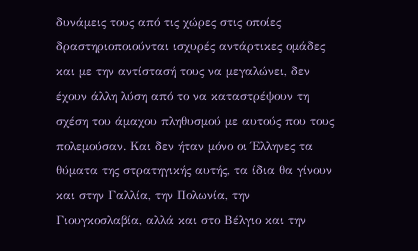δυνάμεις τους από τις χώρες στις οποίες δραστηριοποιούνται ισχυρές αντάρτικες ομάδες και με την αντίστασή τους να μεγαλώνει, δεν έχουν άλλη λύση από το να καταστρέψουν τη σχέση του άμαχου πληθυσμού με αυτούς που τους πολεμούσαν. Και δεν ήταν μόνο οι Έλληνες τα θύματα της στρατηγικής αυτής, τα ίδια θα γίνουν και στην Γαλλία, την Πολωνία, την Γιουγκοσλαβία, αλλά και στο Βέλγιο και την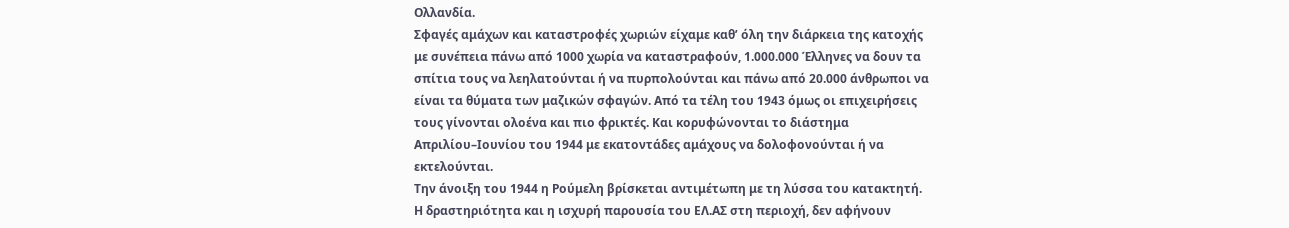Ολλανδία.
Σφαγές αμάχων και καταστροφές χωριών είχαμε καθ’ όλη την διάρκεια της κατοχής με συνέπεια πάνω από 1000 χωρία να καταστραφούν, 1.000.000 Έλληνες να δουν τα σπίτια τους να λεηλατούνται ή να πυρπολούνται και πάνω από 20.000 άνθρωποι να είναι τα θύματα των μαζικών σφαγών. Από τα τέλη του 1943 όμως οι επιχειρήσεις τους γίνονται ολοένα και πιο φρικτές. Και κορυφώνονται το διάστημα Απριλίου–Ιουνίου του 1944 με εκατοντάδες αμάχους να δολοφονούνται ή να εκτελούνται.
Την άνοιξη του 1944 η Ρούμελη βρίσκεται αντιμέτωπη με τη λύσσα του κατακτητή. Η δραστηριότητα και η ισχυρή παρουσία του ΕΛ.ΑΣ στη περιοχή, δεν αφήνουν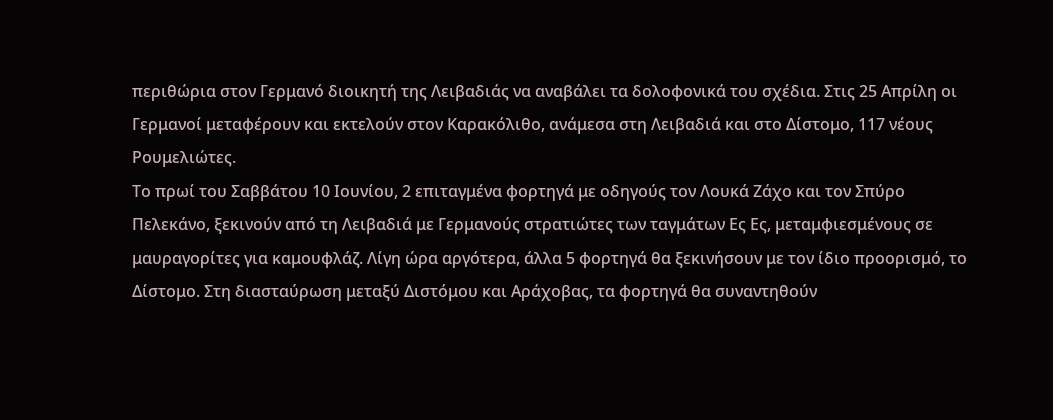περιθώρια στον Γερμανό διοικητή της Λειβαδιάς να αναβάλει τα δολοφονικά του σχέδια. Στις 25 Απρίλη οι Γερμανοί μεταφέρουν και εκτελούν στον Καρακόλιθο, ανάμεσα στη Λειβαδιά και στο Δίστομο, 117 νέους Ρουμελιώτες.
Το πρωί του Σαββάτου 10 Ιουνίου, 2 επιταγμένα φορτηγά με οδηγούς τον Λουκά Ζάχο και τον Σπύρο Πελεκάνο, ξεκινούν από τη Λειβαδιά με Γερμανούς στρατιώτες των ταγμάτων Ες Ες, μεταμφιεσμένους σε μαυραγορίτες για καμουφλάζ. Λίγη ώρα αργότερα, άλλα 5 φορτηγά θα ξεκινήσουν με τον ίδιο προορισμό, το Δίστομο. Στη διασταύρωση μεταξύ Διστόμου και Αράχοβας, τα φορτηγά θα συναντηθούν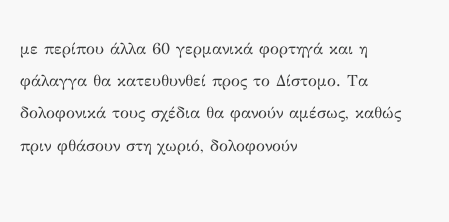με περίπου άλλα 60 γερμανικά φορτηγά και η φάλαγγα θα κατευθυνθεί προς το Δίστομο. Τα δολοφονικά τους σχέδια θα φανούν αμέσως, καθώς πριν φθάσουν στη χωριό, δολοφονούν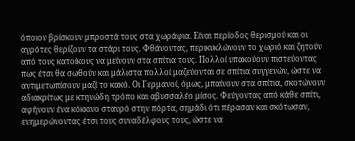όποιον βρίσκουν μπροστά τους στα χωράφια. Είναι περίοδος θερισμού και οι αγρότες θερίζουν τα στάρι τους. Φθάνοντας, περικυκλώνουν το χωριό και ζητούν από τους κατοίκους να μείνουν στα σπίτια τους. Πολλοί υπακούουν πιστεύοντας πως έτσι θα σωθούν και μάλιστα πολλοί μαζεύονται σε σπίτια συγγενών, ώστε να αντιμετωπίσουν μαζί το κακό. Οι Γερμανοί, όμως, μπαίνουν στα σπίτια, σκοτώνουν αδιακρίτως με κτηνώδη τρόπο και αβυσσαλέο μίσος. Φεύγοντας από κάθε σπίτι, αφήνουν ένα κόκκινο σταυρό στην πόρτα, σημάδι ότι πέρασαν και σκότωσαν, ενημερώνοντας έτσι τους συναδέλφους τους, ώστε να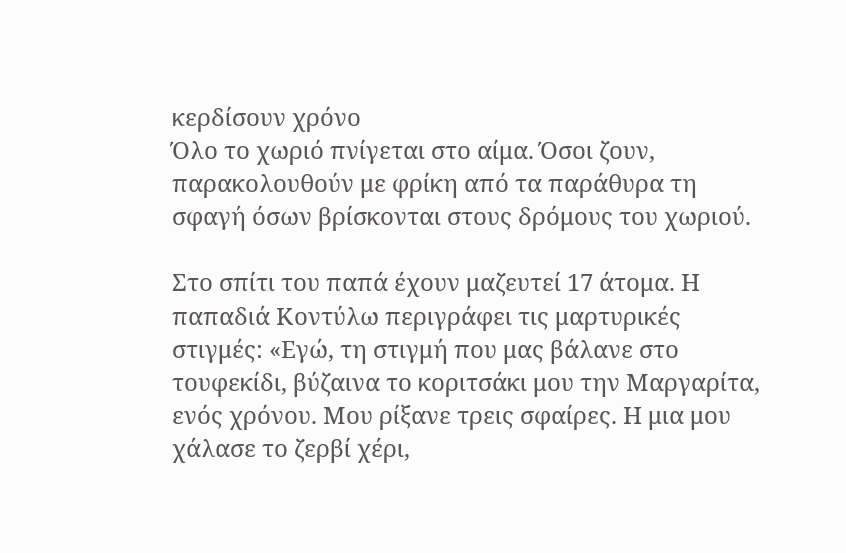κερδίσουν χρόνο
Όλο το χωριό πνίγεται στο αίμα. Όσοι ζουν, παρακολουθούν με φρίκη από τα παράθυρα τη σφαγή όσων βρίσκονται στους δρόμους του χωριού.

Στο σπίτι του παπά έχουν μαζευτεί 17 άτομα. Η παπαδιά Κοντύλω περιγράφει τις μαρτυρικές στιγμές: «Εγώ, τη στιγμή που μας βάλανε στο τουφεκίδι, βύζαινα το κοριτσάκι μου την Μαργαρίτα, ενός χρόνου. Μου ρίξανε τρεις σφαίρες. Η μια μου χάλασε το ζερβί χέρι,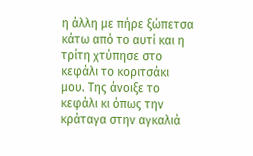η άλλη με πήρε ξώπετσα κάτω από το αυτί και η τρίτη χτύπησε στο κεφάλι το κοριτσάκι μου. Της άνοιξε το κεφάλι κι όπως την κράταγα στην αγκαλιά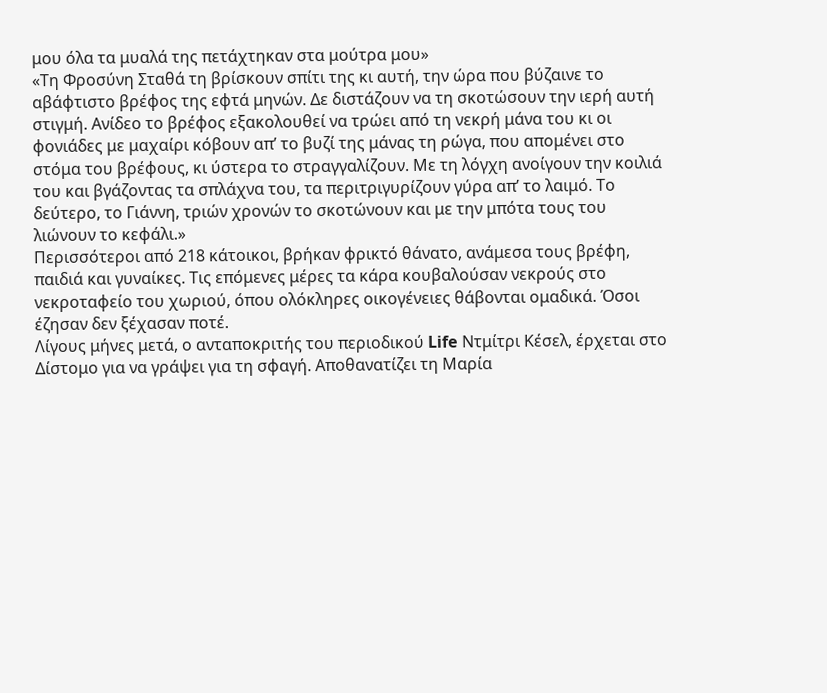μου όλα τα μυαλά της πετάχτηκαν στα μούτρα μου»
«Τη Φροσύνη Σταθά τη βρίσκουν σπίτι της κι αυτή, την ώρα που βύζαινε το αβάφτιστο βρέφος της εφτά μηνών. Δε διστάζουν να τη σκοτώσουν την ιερή αυτή στιγμή. Ανίδεο το βρέφος εξακολουθεί να τρώει από τη νεκρή μάνα του κι οι φονιάδες με μαχαίρι κόβουν απ’ το βυζί της μάνας τη ρώγα, που απομένει στο στόμα του βρέφους, κι ύστερα το στραγγαλίζουν. Με τη λόγχη ανοίγουν την κοιλιά του και βγάζοντας τα σπλάχνα του, τα περιτριγυρίζουν γύρα απ’ το λαιμό. Το δεύτερο, το Γιάννη, τριών χρονών το σκοτώνουν και με την μπότα τους του λιώνουν το κεφάλι.»
Περισσότεροι από 218 κάτοικοι, βρήκαν φρικτό θάνατο, ανάμεσα τους βρέφη, παιδιά και γυναίκες. Τις επόμενες μέρες τα κάρα κουβαλούσαν νεκρούς στο νεκροταφείο του χωριού, όπου ολόκληρες οικογένειες θάβονται ομαδικά. Όσοι έζησαν δεν ξέχασαν ποτέ.
Λίγους μήνες μετά, ο ανταποκριτής του περιοδικού Life Ντμίτρι Κέσελ, έρχεται στο Δίστομο για να γράψει για τη σφαγή. Αποθανατίζει τη Μαρία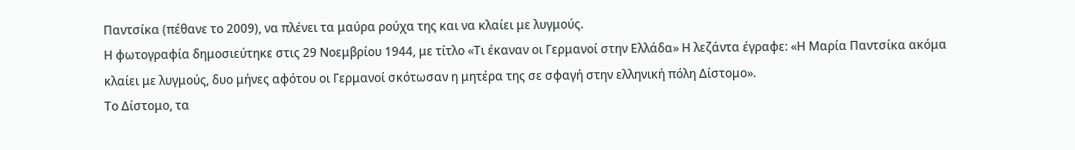Παντσίκα (πέθανε το 2009), να πλένει τα μαύρα ρούχα της και να κλαίει με λυγμούς.
Η φωτογραφία δημοσιεύτηκε στις 29 Νοεμβρίου 1944, με τίτλο «Τι έκαναν οι Γερμανοί στην Ελλάδα» Η λεζάντα έγραφε: «Η Μαρία Παντσίκα ακόμα κλαίει με λυγμούς, δυο μήνες αφότου οι Γερμανοί σκότωσαν η μητέρα της σε σφαγή στην ελληνική πόλη Δίστομο».
Το Δίστομο, τα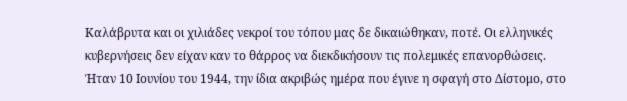Καλάβρυτα και οι χιλιάδες νεκροί του τόπου μας δε δικαιώθηκαν, ποτέ. Οι ελληνικές κυβερνήσεις δεν είχαν καν το θάρρος να διεκδικήσουν τις πολεμικές επανορθώσεις.
Ήταν 10 Ιουνίου του 1944, την ίδια ακριβώς ημέρα που έγινε η σφαγή στο Δίστομο, στο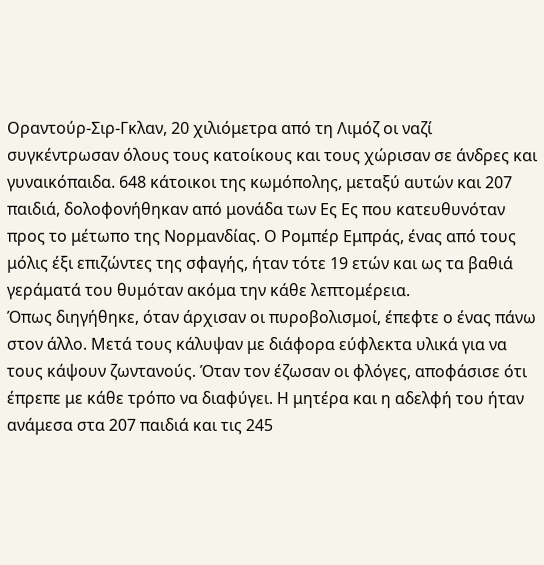Οραντούρ-Σιρ-Γκλαν, 20 χιλιόμετρα από τη Λιμόζ οι ναζί συγκέντρωσαν όλους τους κατοίκους και τους χώρισαν σε άνδρες και γυναικόπαιδα. 648 κάτοικοι της κωμόπολης, μεταξύ αυτών και 207 παιδιά, δολοφονήθηκαν από μονάδα των Ες Ες που κατευθυνόταν προς το μέτωπο της Νορμανδίας. Ο Ρομπέρ Εμπράς, ένας από τους μόλις έξι επιζώντες της σφαγής, ήταν τότε 19 ετών και ως τα βαθιά γεράματά του θυμόταν ακόμα την κάθε λεπτομέρεια.
Όπως διηγήθηκε, όταν άρχισαν οι πυροβολισμοί, έπεφτε ο ένας πάνω στον άλλο. Μετά τους κάλυψαν με διάφορα εύφλεκτα υλικά για να τους κάψουν ζωντανούς. Όταν τον έζωσαν οι φλόγες, αποφάσισε ότι έπρεπε με κάθε τρόπο να διαφύγει. Η μητέρα και η αδελφή του ήταν ανάμεσα στα 207 παιδιά και τις 245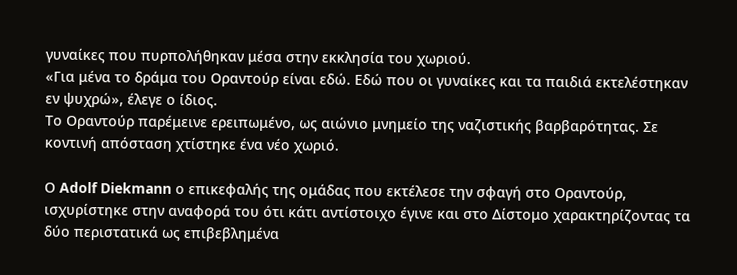γυναίκες που πυρπολήθηκαν μέσα στην εκκλησία του χωριού.
«Για μένα το δράμα του Οραντούρ είναι εδώ. Εδώ που οι γυναίκες και τα παιδιά εκτελέστηκαν εν ψυχρώ», έλεγε ο ίδιος.
Το Οραντούρ παρέμεινε ερειπωμένο, ως αιώνιο μνημείο της ναζιστικής βαρβαρότητας. Σε κοντινή απόσταση χτίστηκε ένα νέο χωριό.

Ο Adolf Diekmann ο επικεφαλής της ομάδας που εκτέλεσε την σφαγή στο Οραντούρ, ισχυρίστηκε στην αναφορά του ότι κάτι αντίστοιχο έγινε και στο Δίστομο χαρακτηρίζοντας τα δύο περιστατικά ως επιβεβλημένα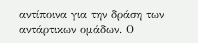αντίποινα για την δράση των αντάρτικων ομάδων. Ο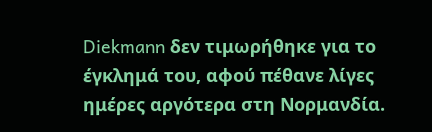Diekmann δεν τιμωρήθηκε για το έγκλημά του, αφού πέθανε λίγες ημέρες αργότερα στη Νορμανδία.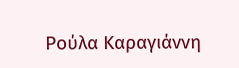Ρούλα Καραγιάννη